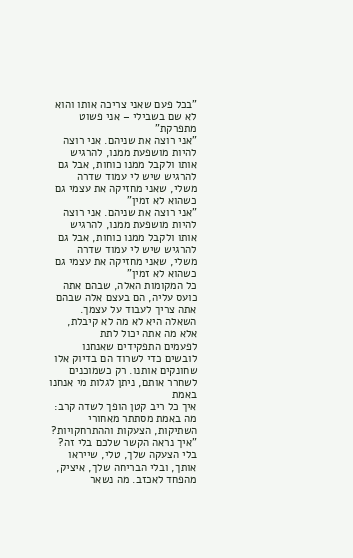"בכל פעם שאני צריכה אותו והוא לא שם בשבילי – אני פשוט מתפרקת"
"אני רוצה את שניהם. אני רוצה להיות מושפעת ממנו, להרגיש אותו ולקבל ממנו כוחות, אבל גם להרגיש שיש לי עמוד שדרה משלי, שאני מחזיקה את עצמי גם כשהוא לא זמין"
"אני רוצה את שניהם. אני רוצה להיות מושפעת ממנו, להרגיש אותו ולקבל ממנו כוחות, אבל גם להרגיש שיש לי עמוד שדרה משלי, שאני מחזיקה את עצמי גם כשהוא לא זמין"
כל המקומות האלה, שבהם אתה כועס עליה, הם בעצם אלה שבהם אתה צריך לעבוד על עצמך. השאלה היא לא מה לא קיבלת, אלא מה אתה יכול לתת
לפעמים התפקידים שאנחנו לובשים כדי לשרוד הם בדיוק אלו שחונקים אותנו. רק כשמוכנים לשחרר אותם, ניתן לגלות מי אנחנו באמת
איך כל ריב קטן הופך לשדה קרב: מה באמת מסתתר מאחורי השתיקות, הצעקות וההתרחקויות?
"איך נראה הקשר שלכם בלי זה? בלי הצעקה שלך, טלי, שייראו אותך, ובלי הבריחה שלך, איציק, מהפחד לאכזב. מה נשאר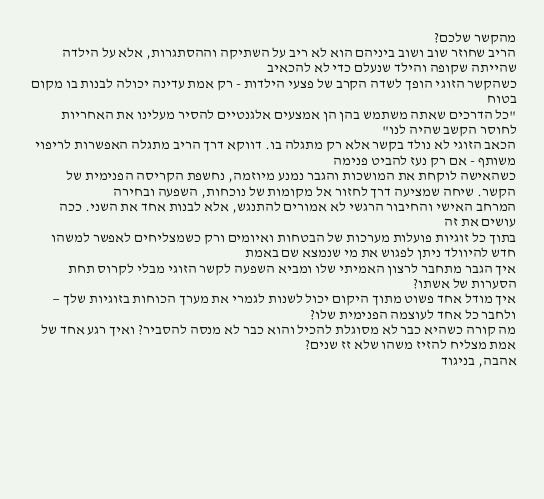מהקשר שלכם?
הריב שחוזר שוב ושוב ביניהם הוא לא ריב על השתיקה וההסתגרות, אלא על הילדה שהייתה שקופה והילד שנעלם כדי לא להכאיב
כשהקשר הזוגי הופך לשדה הקרב של פצעי הילדות - רק אמת עדינה יכולה לבנות בו מקום בטוח
"כל הדרכים שאתה משתמש בהן הן אמצעים אלגנטיים להסיר מעלינו את האחריות לחוסר הקשב שהיה לנו"
הכאב הזוגי לא נולד בקשר אלא רק מתגלה בו. דווקא דרך הריב מתגלה האפשרות לריפוי משותף - אם רק נעז להביט פנימה
כשהאישה לוקחת את המושכות והגבר נמנע מיוזמה, נחשפת הקריסה הפנימית של הקשר. שיחה שמציעה דרך לחזור אל מקומות של נוכחות, השפעה ובחירה
המרחב האישי והחיבור הרגשי לא אמורים להתנגש, אלא לבנות אחד את השני. ככה עושים את זה
בתוך כל זוגיות פועלות מערכות של הבטחות ואיומים ורק כשמצליחים לאפשר למשהו חדש להיוולד ניתן לפגוש את מי שנמצא שם באמת
איך הגבר מתחבר לרצון האמיתי שלו ומביא השפעה לקשר הזוגי מבלי לקרוס תחת הסערות של אשתו?
איך מודל אחד פשוט מתוך היקום יכול לשנות לגמרי את מערך הכוחות בזוגיות שלך — ולחבר כל אחד לעוצמה הפנימית שלו?
מה קורה כשהיא כבר לא מסוגלת להכיל והוא כבר לא מנסה להסביר? ואיך רגע אחד של אמת מצליח להזיז משהו שלא זז שנים?
אהבה, בניגוד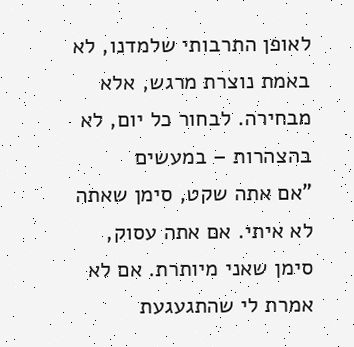לאופן התרבותי שלמדנו, לא באמת נוצרת מרגש, אלא מבחירה. לבחור כל יום, לא בהצהרות – במעשים
"אם אתה שקט, סימן שאתה לא איתי. אם אתה עסוק, סימן שאני מיותרת. אם לא אמרת לי שהתגעגעת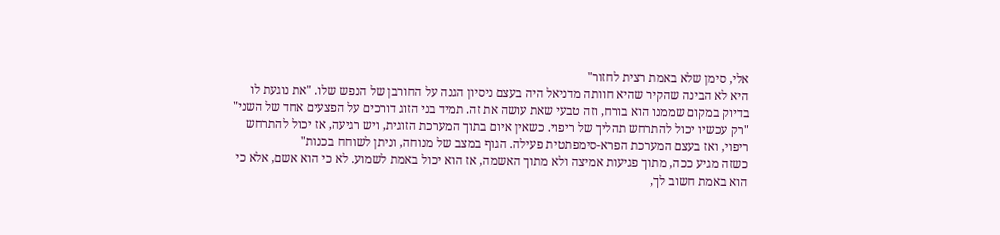אלי, סימן שלא באמת רצית לחזור"
היא לא הבינה שהקיר שהיא חוותה מדניאל היה בעצם ניסיון הגנה על החורבן של הנפש שלו. "את נוגעת לו בדיוק במקום שממנו הוא בורח, וזה טבעי שאת עושה את זה. תמיד בני הזוג דורכים על הפצעים אחד של השני"
"רק עכשיו יכול להתרחש תהליך של ריפוי. כשאין איום בתוך המערכת הזוגית, ויש רגיעה, אז יכול להתרחש ריפוי, ואז בעצם המערכת הפרא-סימפתטית פעילה. הגוף במצב של מנוחה, וניתן לשוחח בכנות"
כשזה מגיע ככה, מתוך פגיעות אמיצה ולא מתוך האשמה, אז הוא יכול באמת לשמוע. לא כי הוא אשם, אלא כי הוא באמת חשוב לך,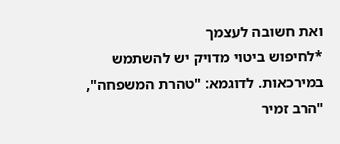ואת חשובה לעצמך
*לחיפוש ביטוי מדויק יש להשתמש במירכאות. לדוגמא: "טהרת המשפחה", "הרב זמיר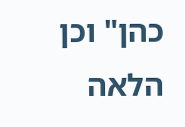כהן" וכן הלאה